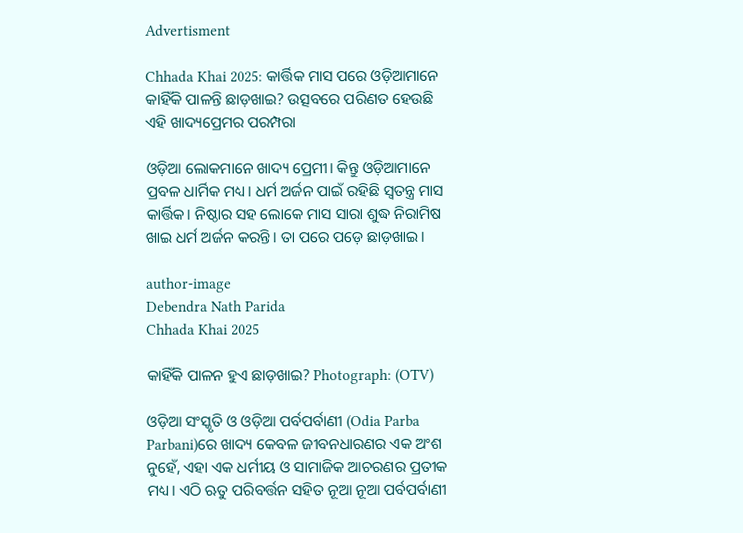Advertisment

Chhada Khai 2025: କାର୍ତ୍ତିକ ମାସ ପରେ ଓଡ଼ିଆମାନେ କାହିଁକି ପାଳନ୍ତି ଛାଡ଼ଖାଇ? ଉତ୍ସବରେ ପରିଣତ ହେଉଛି ଏହି ଖାଦ୍ୟପ୍ରେମର ପରମ୍ପରା

ଓଡ଼ିଆ ଲୋକମାନେ ଖାଦ୍ୟ ପ୍ରେମୀ। କିନ୍ତୁ ଓଡ଼ିଆମାନେ ପ୍ରବଳ ଧାର୍ମିକ ମଧ୍ୟ। ଧର୍ମ ଅର୍ଜନ ପାଇଁ ରହିଛି ସ୍ୱତନ୍ତ୍ର ମାସ କାର୍ତ୍ତିକ। ନିଷ୍ଠାର ସହ ଲୋକେ ମାସ ସାରା ଶୁଦ୍ଧ ନିରାମିଷ ଖାଇ ଧର୍ମ ଅର୍ଜନ କରନ୍ତି। ତା ପରେ ପଡ଼େ ଛାଡ଼ଖାଇ।

author-image
Debendra Nath Parida
Chhada Khai 2025

କାହିଁକି ପାଳନ ହୁଏ ଛାଡ଼ଖାଇ? Photograph: (OTV)

ଓଡ଼ିଆ ସଂସ୍କୃତି ଓ ଓଡ଼ିଆ ପର୍ବପର୍ବାଣୀ (Odia Parba Parbani)ରେ ଖାଦ୍ୟ କେବଳ ଜୀବନଧାରଣର ଏକ ଅଂଶ ନୁହେଁ, ଏହା ଏକ ଧର୍ମୀୟ ଓ ସାମାଜିକ ଆଚରଣର ପ୍ରତୀକ ମଧ୍ୟ। ଏଠି ଋତୁ ପରିବର୍ତ୍ତନ ସହିତ ନୂଆ ନୂଆ ପର୍ବପର୍ବାଣୀ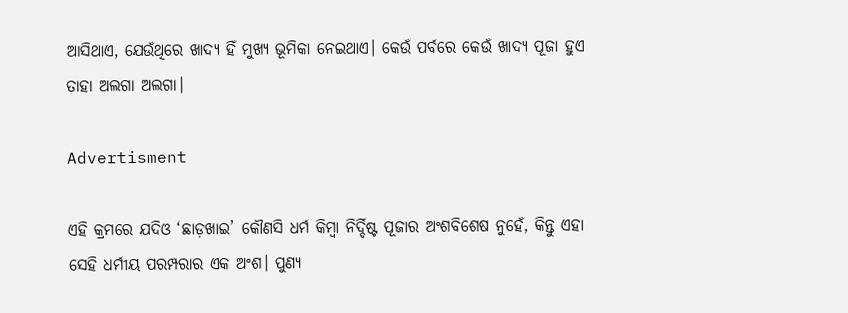ଆସିଥାଏ, ଯେଉଁଥିରେ ଖାଦ୍ୟ ହିଁ ମୁଖ୍ୟ ଭୂମିକା ନେଇଥାଏ। କେଉଁ ପର୍ବରେ କେଉଁ ଖାଦ୍ୟ ପୂଜା ହୁଏ ତାହା ଅଲଗା ଅଲଗା।

Advertisment

ଏହି କ୍ରମରେ ଯଦିଓ ‘ଛାଡ଼ଖାଇ’ କୌଣସି ଧର୍ମ କିମ୍ୱା ନିର୍ଦ୍ଦିଷ୍ଟ ପୂଜାର ଅଂଶବିଶେଷ ନୁହେଁ, କିନ୍ତୁ ଏହା ସେହି ଧର୍ମୀୟ ପରମ୍ପରାର ଏକ ଅଂଶ। ପୁଣ୍ୟ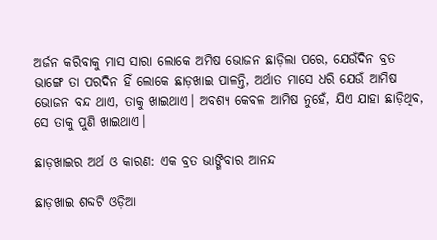ଅର୍ଜନ କରିବାକୁ ମାସ ସାରା ଲୋକେ ଅମିଷ ଭୋଜନ ଛାଡ଼ିଲା ପରେ, ଯେଉଁଦିନ ବ୍ରତ ଭାଙ୍ଗେ ତା ପରଦିନ ହିଁ ଲୋକେ ଛାଡ଼ଖାଇ ପାଳନ୍ତି, ଅର୍ଥାତ ମାସେ ଧରି ଯେଉଁ ଆମିଷ ଭୋଜନ ବନ୍ଦ ଥାଏ, ତାକୁ ଖାଇଥାଏ। ଅବଶ୍ୟ କେବଳ ଆମିଷ ନୁହେଁ, ଯିଏ ଯାହା ଛାଡ଼ିଥିବ, ସେ ତାକୁ ପୁଣି ଖାଇଥାଏ।

ଛାଡ଼ଖାଇର ଅର୍ଥ ଓ କାରଣ: ଏକ ବ୍ରତ ଭାଙ୍ଗିବାର ଆନନ୍ଦ

ଛାଡ଼ଖାଇ ଶବ୍ଦଟି ଓଡ଼ିଆ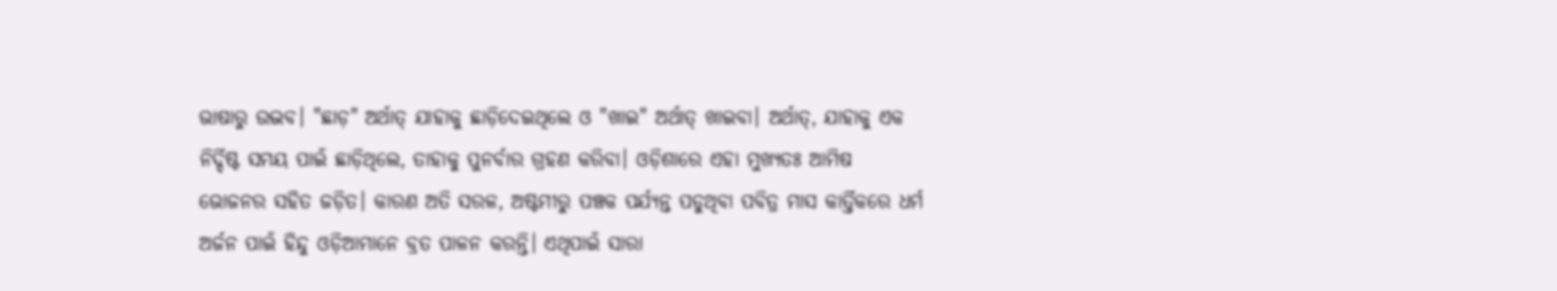ଭାଷାରୁ ଉଦ୍ଭବ। "ଛାଡ଼" ଅର୍ଥାତ୍ ଯାହାକୁ ଛାଡ଼ିଦେଇଥିଲେ ଓ "ଖାଇ" ଅର୍ଥାତ୍ ଖାଇବା। ଅର୍ଥାତ୍, ଯାହାକୁ ଏକ ନିର୍ଦ୍ଦିଷ୍ଟ ସମୟ ପାଇଁ ଛାଡ଼ିଥିଲେ, ତାହାକୁ ପୁନର୍ବାର ଗ୍ରହଣ କରିବା। ଓଡ଼ିଶାରେ ଏହା ମୁଖ୍ୟତଃ ଆମିଷ ଭୋଜନର ସହିତ ଜଡ଼ିତ। କାରଣ ଅତି ସରଳ, ଅଷ୍ଟମୀରୁ ପଞ୍ଚକ ପର୍ଯ୍ୟନ୍ତ ପଡୁଥିବା ପବିତ୍ର ମାସ କାର୍ତ୍ତିକରେ ଧର୍ମ ଅର୍ଜନ ପାଇଁ ହିନ୍ଦୁ ଓଡ଼ିଆମାନେ ବ୍ରତ ପାଳନ କରନ୍ତି। ଏଥିପାଇଁ ସାରା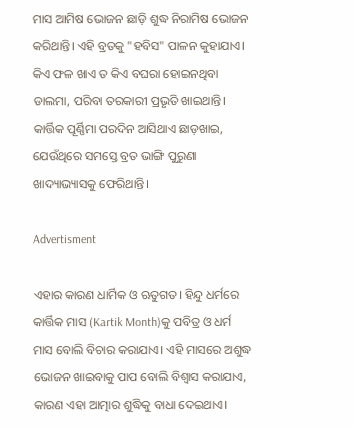ମାସ ଆମିଷ ଭୋଜନ ଛାଡ଼ି ଶୁଦ୍ଧ ନିରାମିଷ ଭୋଜନ କରିଥାନ୍ତି। ଏହି ବ୍ରତକୁ "ହବିସ" ପାଳନ କୁହାଯାଏ। କିଏ ଫଳ ଖାଏ ତ କିଏ ବଘରା ହୋଇନଥିବା ଡାଲମା, ପରିବା ତରକାରୀ ପ୍ରଭୃତି ଖାଇଥାନ୍ତି। କାର୍ତ୍ତିକ ପୂର୍ଣ୍ଣିମା ପରଦିନ ଆସିଥାଏ ଛାଡ଼ଖାଇ, ଯେଉଁଥିରେ ସମସ୍ତେ ବ୍ରତ ଭାଙ୍ଗି ପୁରୁଣା ଖାଦ୍ୟାଭ୍ୟାସକୁ ଫେରିଥାନ୍ତି।

Advertisment

ଏହାର କାରଣ ଧାର୍ମିକ ଓ ଋତୁଗତ। ହିନ୍ଦୁ ଧର୍ମରେ କାର୍ତ୍ତିକ ମାସ (Kartik Month)କୁ ପବିତ୍ର ଓ ଧର୍ମ ମାସ ବୋଲି ବିଚାର କରାଯାଏ। ଏହି ମାସରେ ଅଶୁଦ୍ଧ ଭୋଜନ ଖାଇବାକୁ ପାପ ବୋଲି ବିଶ୍ୱାସ କରାଯାଏ, କାରଣ ଏହା ଆତ୍ମାର ଶୁଦ୍ଧିକୁ ବାଧା ଦେଇଥାଏ।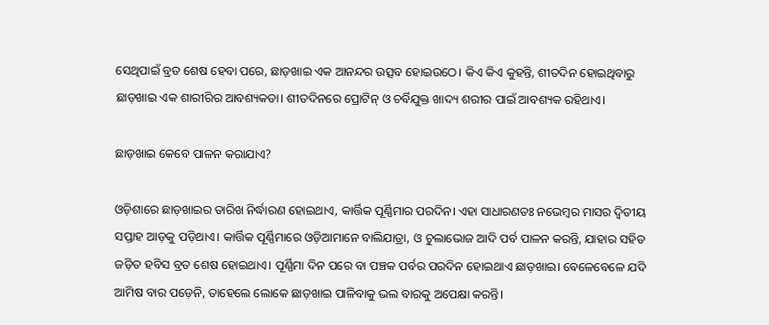ସେଥିପାଇଁ ବ୍ରତ ଶେଷ ହେବା ପରେ, ଛାଡ଼ଖାଇ ଏକ ଆନନ୍ଦର ଉତ୍ସବ ହୋଇଉଠେ। କିଏ କିଏ କୁହନ୍ତି, ଶୀତଦିନ ହୋଇଥିବାରୁ ଛାଡ଼ଖାଇ ଏକ ଶାରୀରିର ଆବଶ୍ୟକତା। ଶୀତଦିନରେ ପ୍ରୋଟିନ୍ ଓ ଚର୍ବିଯୁକ୍ତ ଖାଦ୍ୟ ଶରୀର ପାଇଁ ଆବଶ୍ୟକ ରହିଥାଏ।

ଛାଡ଼ଖାଇ କେବେ ପାଳନ କରାଯାଏ?

ଓଡ଼ିଶାରେ ଛାଡ଼ଖାଇର ତାରିଖ ନିର୍ଦ୍ଧାରଣ ହୋଇଥାଏ, କାର୍ତ୍ତିକ ପୂର୍ଣ୍ଣିମାର ପରଦିନ। ଏହା ସାଧାରଣତଃ ନଭେମ୍ବର ମାସର ଦ୍ୱିତୀୟ ସପ୍ତାହ ଆଡ଼କୁ ପଡ଼ିଥାଏ। କାର୍ତ୍ତିକ ପୂର୍ଣ୍ଣିମାରେ ଓଡ଼ିଆମାନେ ବାଲିଯାତ୍ରା, ଓ ଚୁଲାଭୋଜ ଆଦି ପର୍ବ ପାଳନ କରନ୍ତି, ଯାହାର ସହିତ ଜଡ଼ିତ ହବିସ ବ୍ରତ ଶେଷ ହୋଇଥାଏ। ପୂର୍ଣ୍ଣିମା ଦିନ ପରେ ବା ପଞ୍ଚକ ପର୍ବର ପରଦିନ ହୋଇଥାଏ ଛାଡ଼ଖାଇ। ବେଳେବେଳେ ଯଦି ଆମିଷ ବାର ପଡ଼େନି, ତାହେଲେ ଲୋକେ ଛାଡ଼ଖାଇ ପାଳିବାକୁ ଭଲ ବାରକୁ ଅପେକ୍ଷା କରନ୍ତି।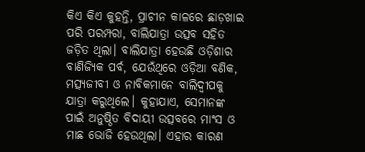କିଏ କିଏ କୁହନ୍ତି, ପ୍ରାଚୀନ କାଳରେ ଛାଡ଼ଖାଇ ପରି ପରମ୍ପରା, ବାଲିଯାତ୍ରା ଉତ୍ସବ ସହିତ ଜଡ଼ିତ ଥିଲା। ବାଲିଯାତ୍ରା ହେଉଛି ଓଡ଼ିଶାର ବାଣିଜ୍ୟିକ ପର୍ବ, ଯେଉଁଥିରେ ଓଡ଼ିଆ ବଣିକ, ମତ୍ସ୍ୟଜୀବୀ ଓ ନାବିକମାନେ ବାଲିଦ୍ୱୀପକୁ ଯାତ୍ରା କରୁଥିଲେ। କୁହାଯାଏ, ସେମାନଙ୍କ ପାଇଁ ଅନୁଷ୍ଠିତ ବିଦାୟୀ ଉତ୍ସବରେ ମାଂସ ଓ ମାଛ ଭୋଜି ହେଉଥିଲା। ଏହାର କାରଣ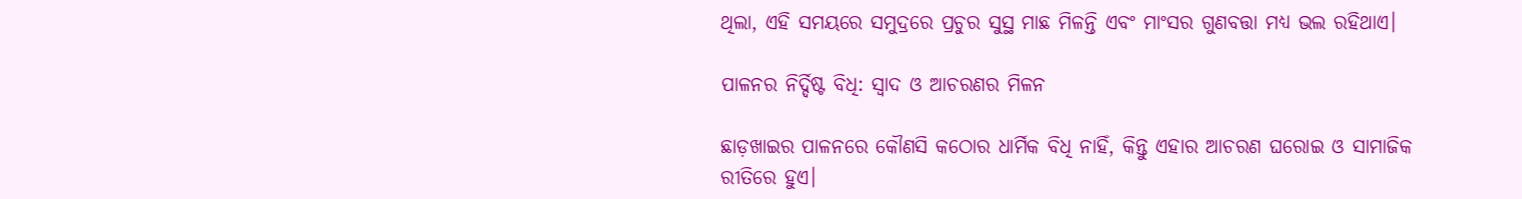ଥିଲା, ଏହି ସମୟରେ ସମୁଦ୍ରରେ ପ୍ରଚୁର ସୁସ୍ଥ ମାଛ ମିଳନ୍ତି ଏବଂ ମାଂସର ଗୁଣବତ୍ତା ମଧ୍ୟ ଭଲ ରହିଥାଏ।

ପାଳନର ନିର୍ଦ୍ଦିଷ୍ଟ ବିଧି: ସ୍ୱାଦ ଓ ଆଚରଣର ମିଳନ

ଛାଡ଼ଖାଇର ପାଳନରେ କୌଣସି କଠୋର ଧାର୍ମିକ ବିଧି ନାହିଁ, କିନ୍ତୁ ଏହାର ଆଚରଣ ଘରୋଇ ଓ ସାମାଜିକ ରୀତିରେ ହୁଏ।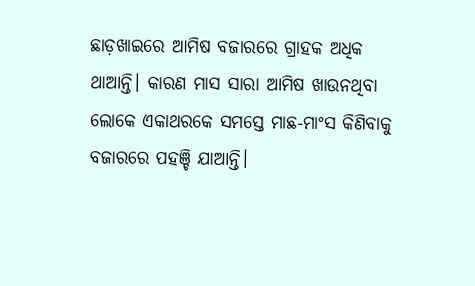ଛାଡ଼ଖାଇରେ ଆମିଷ ବଜାରରେ ଗ୍ରାହକ ଅଧିକ ଥାଆନ୍ତି। କାରଣ ମାସ ସାରା ଆମିଷ ଖାଉନଥିବା ଲୋକେ ଏକାଥରକେ ସମସ୍ତେ ମାଛ-ମାଂସ କିଣିବାକୁ ବଜାରରେ ପହଞ୍ଚି ଯାଆନ୍ତି।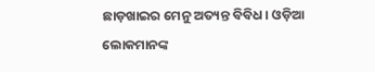ଛାଡ଼ଖାଇର ମେନୁ ଅତ୍ୟନ୍ତ ବିବିଧ। ଓଡ଼ିଆ ଲୋକମାନଙ୍କ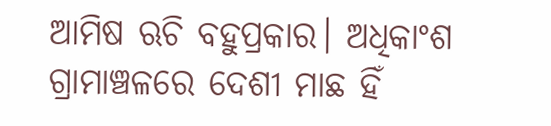ଆମିଷ ଋଚି ବହୁପ୍ରକାର। ଅଧିକାଂଶ ଗ୍ରାମାଞ୍ଚଳରେ ଦେଶୀ ମାଛ ହିଁ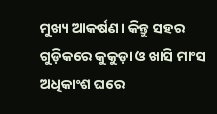ମୁଖ୍ୟ ଆକର୍ଷଣ। କିନ୍ତୁ ସହର ଗୁଡ଼ିକରେ କୁକୁଡ଼ା ଓ ଖାସି ମାଂସ ଅଧିକାଂଶ ଘରେ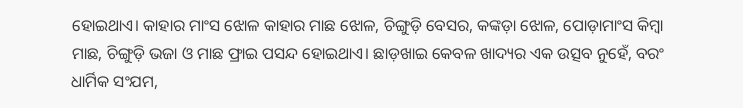ହୋଇଥାଏ। କାହାର ମାଂସ ଝୋଳ କାହାର ମାଛ ଝୋଳ, ଚିଙ୍ଗୁଡ଼ି ବେସର, କଙ୍କଡ଼ା ଝୋଳ, ପୋଡ଼ାମାଂସ କିମ୍ବା ମାଛ, ଚିଙ୍ଗୁଡ଼ି ଭଜା ଓ ମାଛ ଫ୍ରାଇ ପସନ୍ଦ ହୋଇଥାଏ। ଛାଡ଼ଖାଇ କେବଳ ଖାଦ୍ୟର ଏକ ଉତ୍ସବ ନୁହେଁ, ବରଂ ଧାର୍ମିକ ସଂଯମ,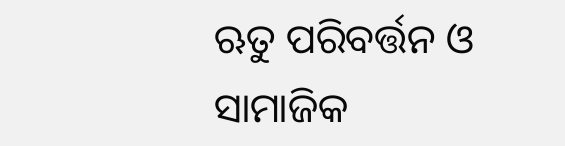ଋତୁ ପରିବର୍ତ୍ତନ ଓ ସାମାଜିକ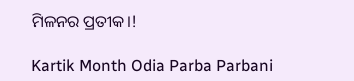ମିଳନର ପ୍ରତୀକ।!

Kartik Month Odia Parba Parbani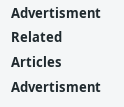Advertisment
Related Articles
Advertisment